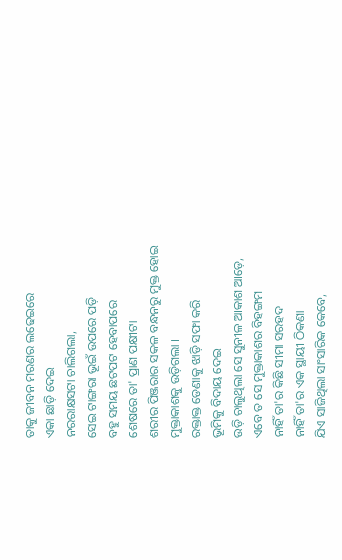ତାକୁ ଜୀବନ ମରଣର ଲଢେଇରେ
ଏକା ଛାଡ଼ି ଦେଇ
ନରରାକ୍ଷସଟା ଚାଲିଗଲା,
ସେଇ ଟାଙ୍ଗରା ଭୂଇଁ ଉପରେ ପଡ଼ି
ବହୁ ସମୟ ଛଟପଟ ହେବାପରେ
ଶେଷରେ ତା' ପ୍ରାଣ ପକ୍ଷୀଟା
ଶରୀର ପିଞ୍ଜରାର ସକଳ ବନ୍ଧନରୁ ମୁକ୍ତ ହୋଇ
ମୁକ୍ତାକାଶକୁ ଉଡ଼ିଗଲା ।
ରକ୍ତାକ୍ତ ଡେଣାକୁ ଝାଡ଼ି ସଫା କରି
ଭୂମିକୁ ବିଦାୟ ଦେଇ
ଉଡ଼ି ଚାଲୁଥିଲା ସେ ସୁନୀଳ ଆକାଶ ଆଡ଼େ,
ଏବେ ତ ସେ ମୁକ୍ତାକାଶର ବିହଙ୍ଗମ
ନାହିଁ ତା'ର କିଛି ସୀମା ସରହଦ
ନାହିଁ ତା'ର ଏକ ସ୍ଥାୟୀ ଠିକଣା
ଯିଏ ସାଜିଥିଲା ସାଂସାରିକ କେବେ,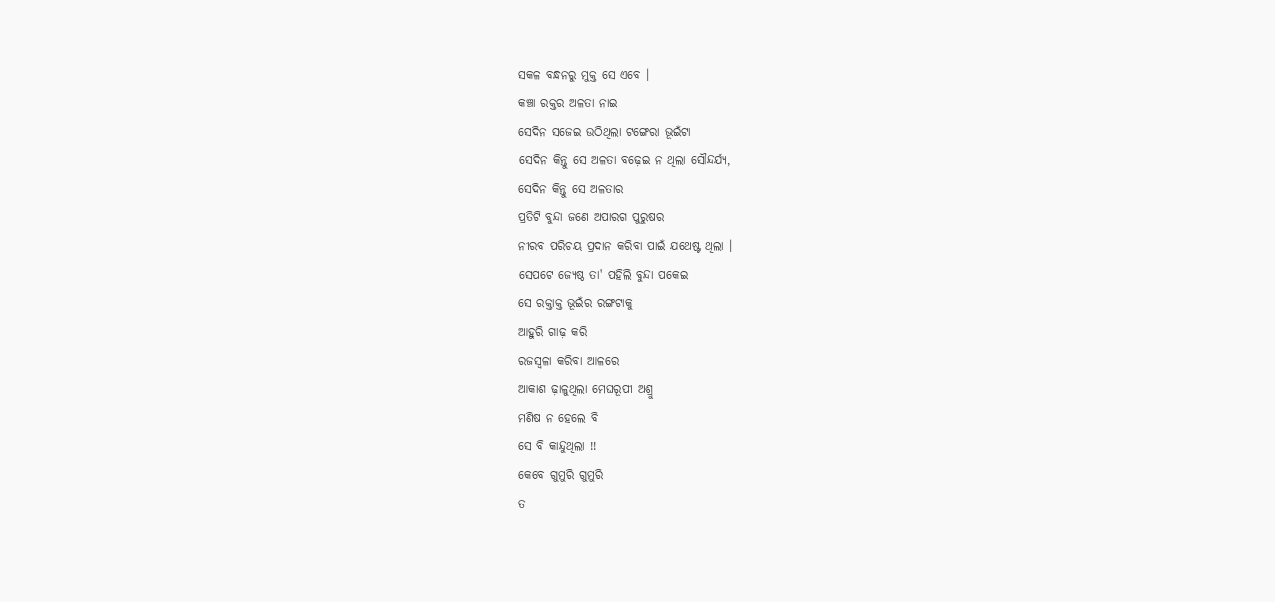ସକଳ ବନ୍ଧନରୁ ମୁକ୍ତ ସେ ଏବେ ।
କଞ୍ଚା ରକ୍ତର ଅଳତା ନାଇ
ସେଦିନ ସଜେଇ ଉଠିଥିଲା ଟଙ୍ଗେରା ଭୂଇଁଟା
ସେଦିନ କିନ୍ତୁ ସେ ଅଳତା ବଢ଼େଇ ନ ଥିଲା ସୌନ୍ଦର୍ଯ୍ୟ,
ସେଦିନ କିନ୍ତୁ ସେ ଅଳତାର
ପ୍ରତିଟି ବୁନ୍ଦା ଜଣେ ଅପାରଗ ପୁରୁଷର
ନୀରବ ପରିଚୟ ପ୍ରଦାନ କରିବା ପାଇଁ ଯଥେଷ୍ଟ ଥିଲା ।
ସେପଟେ ଜ୍ୟେଷ୍ଠ ତା' ପହିଲି ବୁନ୍ଦା ପକେଇ
ସେ ରକ୍ତାକ୍ତ ଭୂଇଁର ରଙ୍ଗଟାକୁ
ଆହୁରି ଗାଢ଼ କରି
ରଜସ୍ୱଳା କରିବା ଆଳରେ
ଆକାଶ ଢ଼ାଳୁଥିଲା ମେଘରୂପୀ ଅଶ୍ରୁ
ମଣିଷ ନ ହେଲେ ବି
ସେ ବି କାନ୍ଦୁଥିଲା !!
କେବେ ଗୁମୁରି ଗୁମୁରି
ତ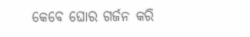କେବେ ଘୋର ଗର୍ଜନ କରି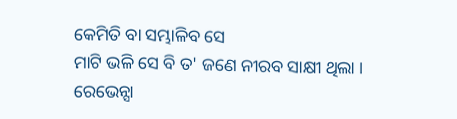କେମିତି ବା ସମ୍ଭାଳିବ ସେ
ମାଟି ଭଳି ସେ ବି ତ' ଜଣେ ନୀରବ ସାକ୍ଷୀ ଥିଲା ।
ରେଭେନ୍ସା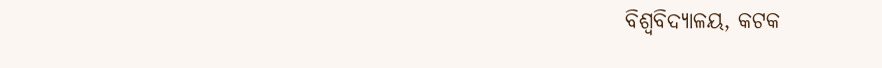ବିଶ୍ୱବିଦ୍ୟାଳୟ, କଟକ